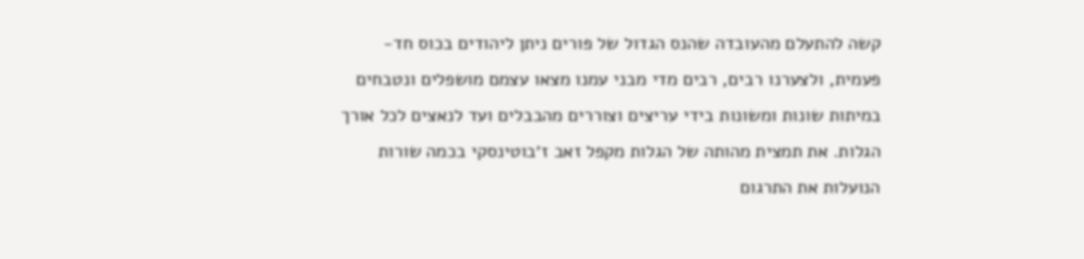קשה להתעלם מהעובדה שהנס הגדול של פורים ניתן ליהודים בכוס חד-פעמית, ולצערנו רבים, רבים מדי מבני עמנו מצאו עצמם מושפלים ונטבחים במיתות שונות ומשונות בידי עריצים וצוררים מהבבלים ועד לנאצים לכל אורך הגלות. את תמצית מהותה של הגלות מקפל זאב ז׳בוטינסקי בכמה שורות הנועלות את התרגום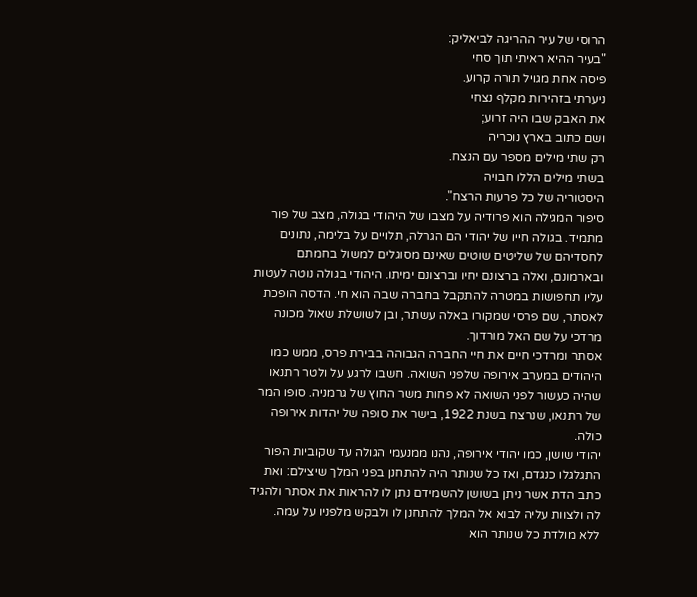הרוסי של עיר ההריגה לביאליק:
"בעיר ההיא ראיתי תוך סחי
פיסה אחת מגויל תורה קרוע.
ניערתי בזהירות מקלף נצחי
את האבק שבו היה זרוע;
ושם כתוב בארץ נוכריה
רק שתי מילים מספר עם הנצח.
בשתי מילים הללו חבויה
היסטוריה של כל פרעות הרצח".
סיפור המגילה הוא פרודיה על מצבו של היהודי בגולה, מצב של פור מתמיד. בגולה חייו של יהודי הם הגרלה, תלויים על בלימה, נתונים לחסדיהם של שליטים שוטים שאינם מסוגלים למשול בחמתם ובארמונם, ואלה ברצונם יחיו וברצונם ימיתו. היהודי בגולה נוטה לעטות עליו תחפושות במטרה להתקבל בחברה שבה הוא חי. הדסה הופכת לאסתר, שם פרסי שמקורו באלה עשתר, ובן לשושלת שאול מכונה מרדכי על שם האל מורדוך.
אסתר ומרדכי חיים את חיי החברה הגבוהה בבירת פרס, ממש כמו היהודים במערב אירופה שלפני השואה. חשבו לרגע על ולטר רתנאו שהיה כעשור לפני השואה לא פחות משר החוץ של גרמניה. סופו המר של רתנאו, שנרצח בשנת 1922, בישר את סופה של יהדות אירופה כולה.
יהודי שושן, כמו יהודי אירופה, נהנו ממנעמי הגולה עד שקוביות הפור התגלגלו כנגדם, ואז כל שנותר היה להתחנן בפני המלך שיצילם: ואת כתב הדת אשר ניתן בשושן להשמידם נתן לו להראות את אסתר ולהגיד לה ולצוות עליה לבוא אל המלך להתחנן לו ולבקש מלפניו על עמה.
ללא מולדת כל שנותר הוא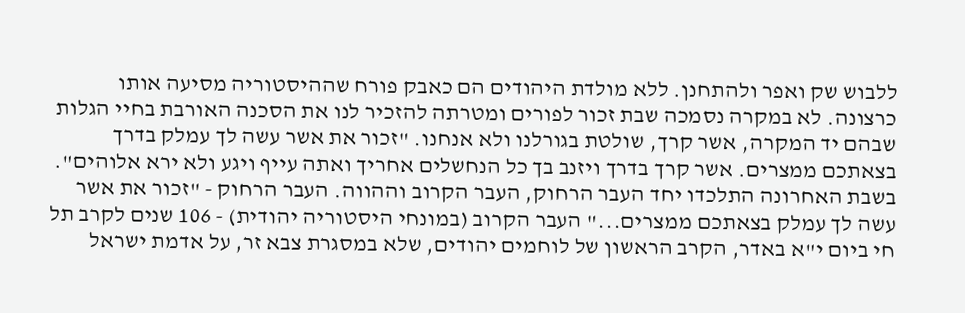ללבוש שק ואפר ולהתחנן. ללא מולדת היהודים הם כאבק פורח שההיסטוריה מסיעה אותו כרצונה. לא במקרה נסמכה שבת זכור לפורים ומטרתה להזכיר לנו את הסכנה האורבת בחיי הגלות שבהם יד המקרה, אשר קרך, שולטת בגורלנו ולא אנחנו. "זכור את אשר עשה לך עמלק בדרך בצאתכם ממצרים. אשר קרך בדרך ויזנב בך כל הנחשלים אחריך ואתה עייף ויגע ולא ירא אלוהים".
בשבת האחרונה התלכדו יחד העבר הרחוק, העבר הקרוב וההווה. העבר הרחוק - "זכור את אשר עשה לך עמלק בצאתכם ממצרים..." העבר הקרוב (במונחי היסטוריה יהודית) - 106 שנים לקרב תל חי ביום י"א באדר, הקרב הראשון של לוחמים יהודים, שלא במסגרת צבא זר, על אדמת ישראל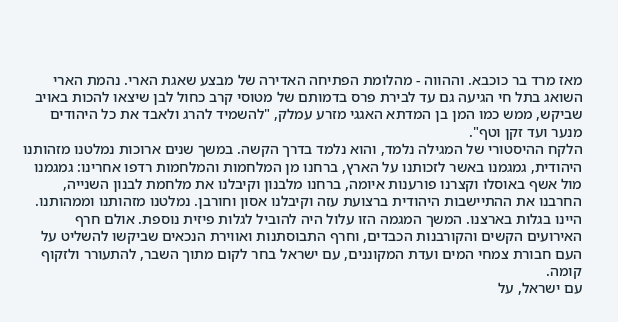מאז מרד בר כוכבא. וההווה - מהלומת הפתיחה האדירה של מבצע שאגת הארי. נהמת הארי השואג בתל חי הגיעה גם עד לבירת פרס בדמותם של מטוסי קרב כחול לבן שיצאו להכות באויב שביקש, ממש כמו המן בן המדתא האגגי מזרע עמלק, "להשמיד להרג ולאבד את כל היהודים מנער ועד זקן וטף".
הלקח ההיסטורי של המגילה נלמד, והוא נלמד בדרך הקשה. במשך שנים ארוכות נמלטנו מזהותנו היהודית, גמגמנו באשר לזכותנו על הארץ, ברחנו מן המלחמות והמלחמות רדפו אחרינו: גמגמנו מול אשף באוסלו וקצרנו פורענות איומה, ברחנו מלבנון וקיבלנו את מלחמת לבנון השנייה, החרבנו את ההתיישבות היהודית ברצועת עזה וקיבלנו אסון וחורבן. נמלטנו מזהותנו וממהותנו. היינו בגלות בארצנו. המשך המגמה הזו עלול היה להוביל לגלות פיזית נוספת. אולם חרף האירועים הקשים והקורבנות הכבדים, וחרף התבוסתנות ואווירת הנכאים שביקשו להשליט על העם חבורת צמחי המים ועדת המקוננים, עם ישראל בחר לקום מתוך השבר, להתעורר ולזקוף קומה.
עם ישראל, על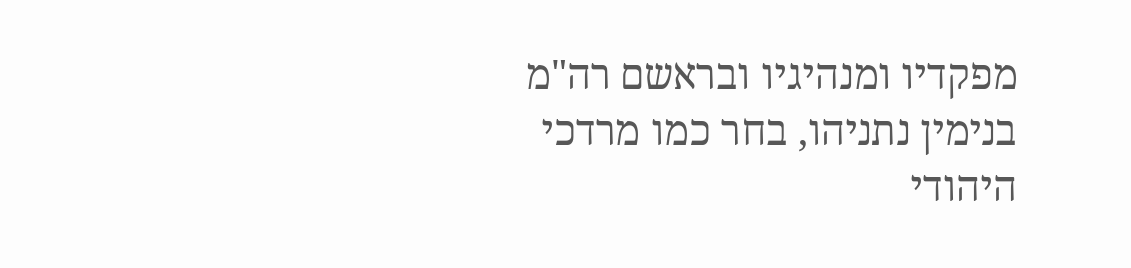מפקדיו ומנהיגיו ובראשם רה"מ בנימין נתניהו, בחר כמו מרדכי היהודי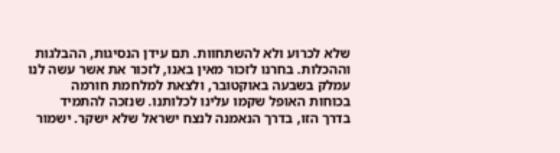שלא לכרוע ולא להשתחוות. תם עידן הנסיגות, ההבלגות וההכלות. בחרנו לזכור מאין באנו, לזכור את אשר עשה לנו עמלק בשבעה באוקטובר, ולצאת למלחמת חורמה בכוחות האופל שקמו עלינו לכלותנו. שנזכה להתמיד בדרך הזו, בדרך הנאמנה לנצח ישראל שלא ישקר. ישמור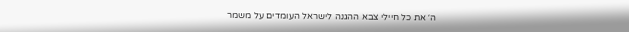ה׳ את כל חיילי צבא ההגנה לישראל העומדים על משמר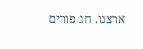ארצנו. חג פורים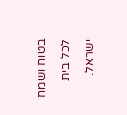בטוח ושמח
לכל בית ישראל.